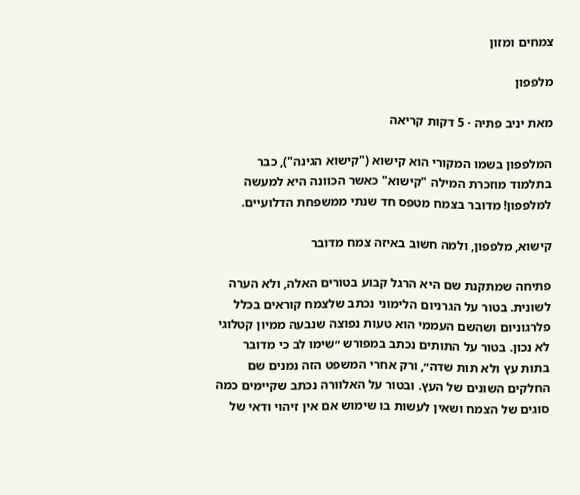צמחים ומזון

מלפפון

מאת יניב פתיה · 5 דקות קריאה

המלפפון בשמו המקורי הוא קישוא ("קישוא הגינה"), כבר בתלמוד מוזכרת המילה "קישוא" כאשר הכוונה היא למעשה למלפפון! מדובר בצמח מטפס חד שנתי ממשפחת הדלועיים.

קישוא, מלפפון, ולמה חשוב באיזה צמח מדובר

פתיחה שמתקנת שם היא הרגל קבוע בטורים האלה, ולא הערה לשונית. בטור על הגרניום הלימוני נכתב שלצמח קוראים בכלל פלרגוניום ושהשם העממי הוא טעות נפוצה שנבעה ממיון קטלוגי לא נכון. בטור על התותים נכתב במפורש ״שימו לב כי מדובר בתות עץ ולא תות שדה״, ורק אחרי המשפט הזה נמנים שם החלקים השונים של העץ. ובטור על האלוורה נכתב שקיימים כמה סוגים של הצמח ושאין לעשות בו שימוש אם אין זיהוי ודאי של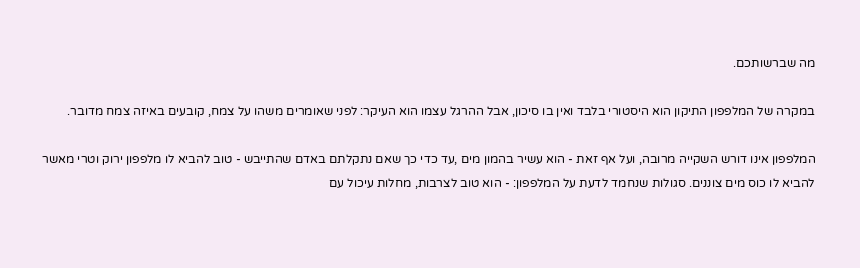מה שברשותכם.

במקרה של המלפפון התיקון הוא היסטורי בלבד ואין בו סיכון, אבל ההרגל עצמו הוא העיקר: לפני שאומרים משהו על צמח, קובעים באיזה צמח מדובר.

המלפפון אינו דורש השקייה מרובה, ועל אף זאת - הוא עשיר בהמון מים ,עד כדי כך שאם נתקלתם באדם שהתייבש - טוב להביא לו מלפפון ירוק וטרי מאשר להביא לו כוס מים צוננים. סגולות שנחמד לדעת על המלפפון: - הוא טוב לצרבות, מחלות עיכול עם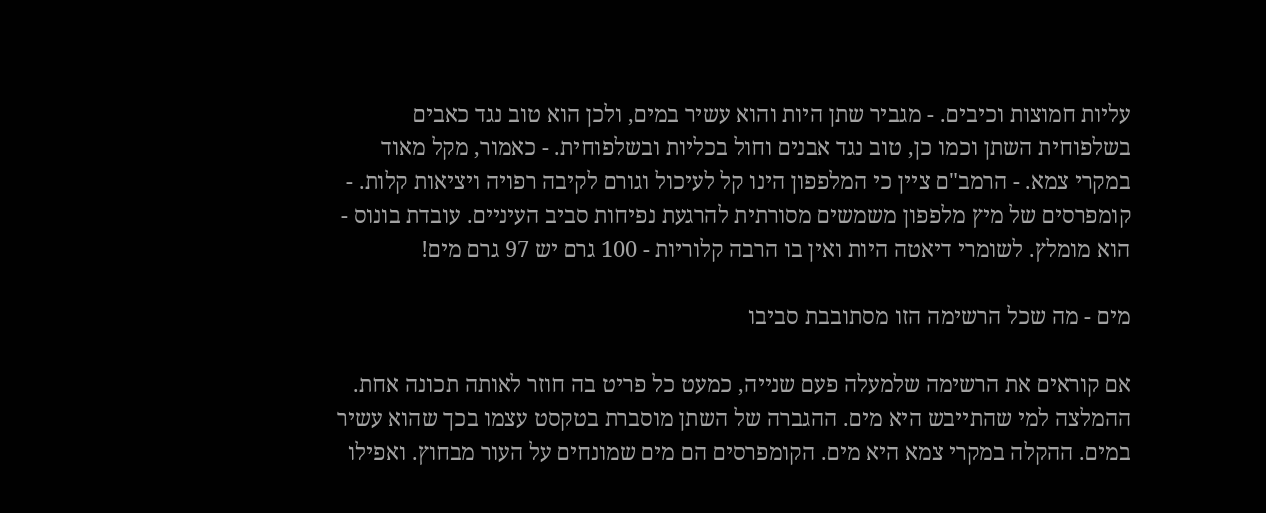עליות חמוצות וכיבים. - מגביר שתן היות והוא עשיר במים, ולכן הוא טוב נגד כאבים בשלפוחית השתן וכמו כן, טוב נגד אבנים וחול בכליות ובשלפוחית. - כאמור, מקל מאוד במקרי צמא. - הרמב"ם ציין כי המלפפון הינו קל לעיכול וגורם לקיבה רפויה ויציאות קלות. - קומפרסים של מיץ מלפפון משמשים מסורתית להרגעת נפיחות סביב העיניים. עובדת בונוס - הוא מומלץ. לשומרי דיאטה היות ואין בו הרבה קלוריות - 100 גרם יש 97 גרם מים!

מים - מה שכל הרשימה הזו מסתובבת סביבו

אם קוראים את הרשימה שלמעלה פעם שנייה, כמעט כל פריט בה חוזר לאותה תכונה אחת. ההמלצה למי שהתייבש היא מים. ההגברה של השתן מוסברת בטקסט עצמו בכך שהוא עשיר במים. ההקלה במקרי צמא היא מים. הקומפרסים הם מים שמונחים על העור מבחוץ. ואפילו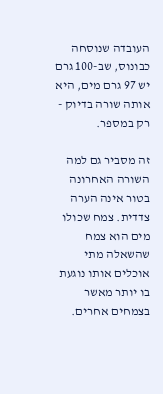העובדה שנוסחה כבונוס, שב-100 גרם יש 97 גרם מים, היא אותה שורה בדיוק - רק במספר.

זה מסביר גם למה השורה האחרונה בטור אינה הערה צדדית. צמח שכולו מים הוא צמח שהשאלה מתי אוכלים אותו נוגעת בו יותר מאשר בצמחים אחרים.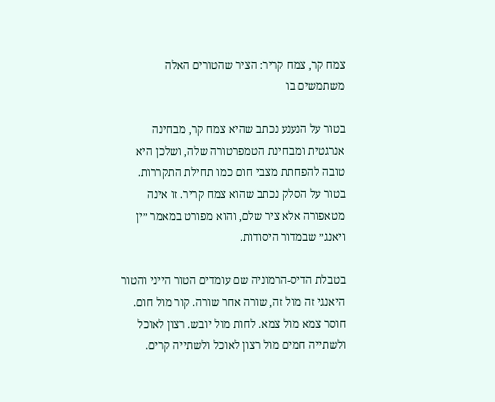צמח קר, צמח קריר: הציר שהטורים האלה משתמשים בו

בטור על הנענע נכתב שהיא צמח קר, מבחינה אנרגטית ומבחינת הטמפרטורה שלה, ושלכן היא טובה להפחתת מצבי חום כמו תחילת התקררות. בטור על הסלק נכתב שהוא צמח קריר. זו אינה מטאפורה אלא ציר שלם, והוא מפורט במאמר ״ין ויאנג״ שבמדור היסודות.

בטבלת הדיס-הרמוניה שם עומדים הטור הייני והטור היאנגי זה מול זה, שורה אחר שורה. קור מול חום. חוסר צמא מול צמא. לחות מול יובש. רצון לאוכל ולשתייה חמים מול רצון לאוכל ולשתייה קרים.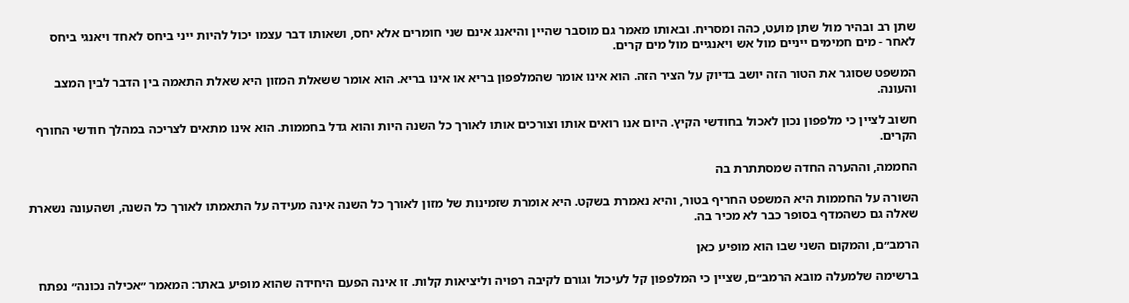שתן רב ובהיר מול שתן מועט, כהה ומסריח. ובאותו מאמר גם מוסבר שהיין והיאנג אינם שני חומרים אלא יחס, ושאותו דבר עצמו יכול להיות ייני ביחס לאחד ויאנגי ביחס לאחר - מים חמימים ייניים מול אש ויאנגיים מול מים קרים.

המשפט שסוגר את הטור הזה יושב בדיוק על הציר הזה. הוא אינו אומר שהמלפפון בריא או אינו בריא. הוא אומר ששאלת המזון היא שאלת התאמה בין הדבר לבין המצב והעונה.

חשוב לציין כי מלפפון נכון לאכול בחודשי הקיץ. היום אנו רואים אותו וצורכים אותו לאורך כל השנה היות והוא גדל בחממות. הוא אינו מתאים לצריכה במהלך חודשי החורף הקרים.

החממה, וההערה החדה שמסתתרת בה

השורה על החממות היא המשפט החריף בטור, והיא נאמרת בשקט. היא אומרת שזמינות של מזון לאורך כל השנה אינה מעידה על התאמתו לאורך כל השנה, ושהעונה נשארת שאלה גם כשהמדף בסופר כבר לא מכיר בה.

הרמב״ם, והמקום השני שבו הוא מופיע כאן

ברשימה שלמעלה מובא הרמב״ם, שציין כי המלפפון קל לעיכול וגורם לקיבה רפויה וליציאות קלות. זו אינה הפעם היחידה שהוא מופיע באתר: המאמר ״אכילה נכונה״ נפתח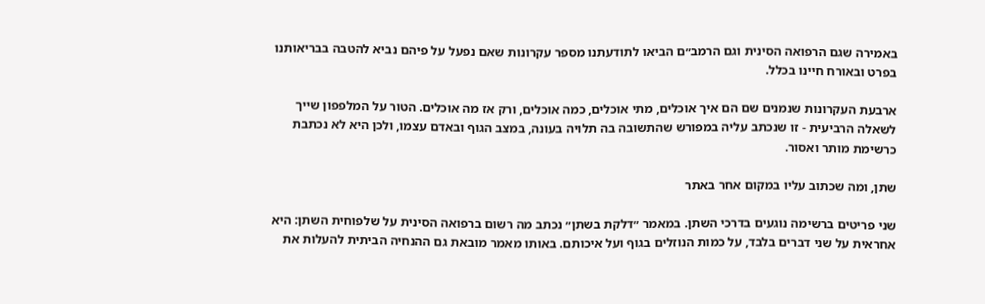באמירה שגם הרפואה הסינית וגם הרמב״ם הביאו לתודעתנו מספר עקרונות שאם נפעל על פיהם נביא להטבה בבריאותנו בפרט ובאורח חיינו בכלל.

ארבעת העקרונות שנמנים שם הם איך אוכלים, מתי אוכלים, כמה אוכלים, ורק אז מה אוכלים. הטור על המלפפון שייך לשאלה הרביעית - זו שנכתב עליה במפורש שהתשובה בה תלויה בעונה, במצב הגוף ובאדם עצמו, ולכן היא לא נכתבת כרשימת מותר ואסור.

שתן, ומה שכתוב עליו במקום אחר באתר

שני פריטים ברשימה נוגעים בדרכי השתן. במאמר ״דלקת בשתן״ נכתב מה רשום ברפואה הסינית על שלפוחית השתן: היא אחראית על שני דברים בלבד, על כמות הנוזלים בגוף ועל איכותם. באותו מאמר מובאת גם ההנחיה הביתית להעלות את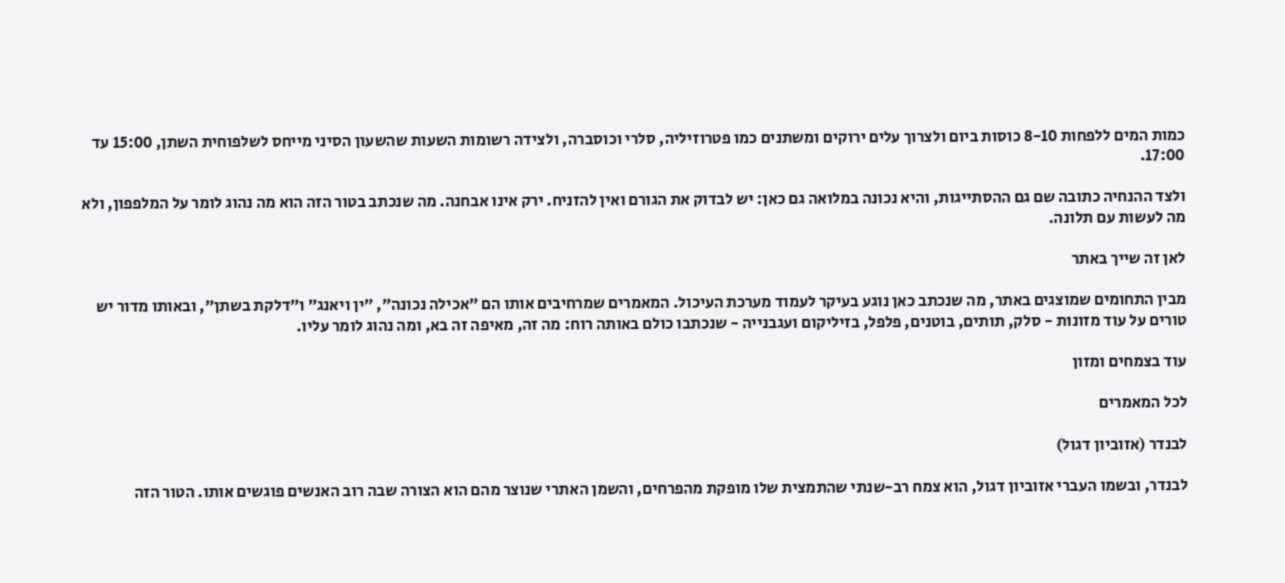כמות המים ללפחות 8-10 כוסות ביום ולצרוך עלים ירוקים ומשתנים כמו פטרוזיליה, סלרי וכוסברה, ולצידה רשומות השעות שהשעון הסיני מייחס לשלפוחית השתן, 15:00 עד 17:00.

ולצד ההנחיה כתובה שם גם ההסתייגות, והיא נכונה במלואה גם כאן: יש לבדוק את הגורם ואין להזניח. ירק אינו אבחנה. מה שנכתב בטור הזה הוא מה נהוג לומר על המלפפון, ולא מה לעשות עם תלונה.

לאן זה שייך באתר

מבין התחומים שמוצגים באתר, מה שנכתב כאן נוגע בעיקר לעמוד מערכת העיכול. המאמרים שמרחיבים אותו הם ״אכילה נכונה״, ״ין ויאנג״ ו״דלקת בשתן״, ובאותו מדור יש טורים על עוד מזונות - סלק, תותים, בוטנים, פלפל, בזיליקום ועגבנייה - שנכתבו כולם באותה רוח: מה זה, מאיפה זה בא, ומה נהוג לומר עליו.

עוד בצמחים ומזון

לכל המאמרים

לבנדר (אזוביון דגול)

לבנדר, ובשמו העברי אזוביון דגול, הוא צמח רב-שנתי שהתמצית שלו מופקת מהפרחים, והשמן האתרי שנוצר מהם הוא הצורה שבה רוב האנשים פוגשים אותו. הטור הזה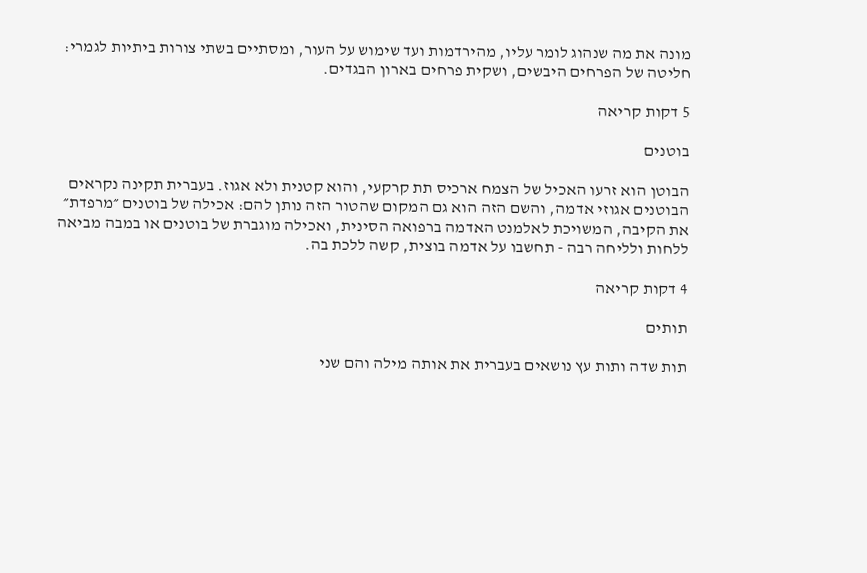מונה את מה שנהוג לומר עליו, מהירדמות ועד שימוש על העור, ומסתיים בשתי צורות ביתיות לגמרי: חליטה של הפרחים היבשים, ושקית פרחים בארון הבגדים.

5 דקות קריאה

בוטנים

הבוטן הוא זרעו האכיל של הצמח ארכיס תת קרקעי, והוא קטנית ולא אגוז. בעברית תקינה נקראים הבוטנים אגוזי אדמה, והשם הזה הוא גם המקום שהטור הזה נותן להם: אכילה של בוטנים ״מרפדת״ את הקיבה, המשויכת לאלמנט האדמה ברפואה הסינית, ואכילה מוגברת של בוטנים או במבה מביאה ללחות ולליחה רבה - תחשבו על אדמה בוצית, קשה ללכת בה.

4 דקות קריאה

תותים

תות שדה ותות עץ נושאים בעברית את אותה מילה והם שני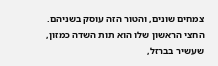צמחים שונים, והטור הזה עוסק בשניהם. החצי הראשון שלו הוא תות השדה כמזון, שעשיר בברזל,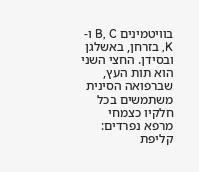בוויטמינים B, C ו-K, בזרחן, באשלגן ובסידן. החצי השני הוא תות העץ, שברפואה הסינית משתמשים בכל חלקיו כצמחי מרפא נפרדים: קליפת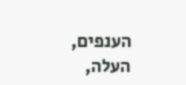הענפים, העלה,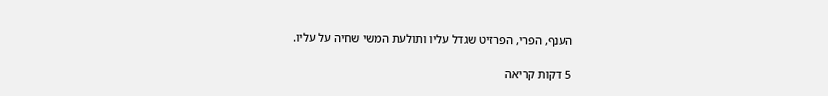הענף, הפרי, הפרזיט שגדל עליו ותולעת המשי שחיה על עליו.

5 דקות קריאה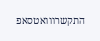התקשרווואטסאפ